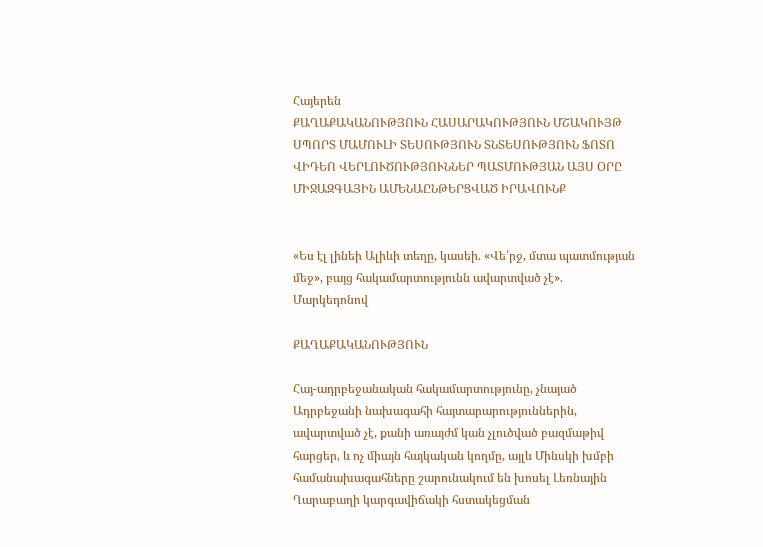Հայերեն
ՔԱՂԱՔԱԿԱՆՈՒԹՅՈՒՆ ՀԱՍԱՐԱԿՈՒԹՅՈՒՆ ՄՇԱԿՈՒՅԹ ՍՊՈՐՏ ՄԱՄՈՒԼԻ ՏԵՍՈՒԹՅՈՒՆ ՏՆՏԵՍՈՒԹՅՈՒՆ ՖՈՏՈ ՎԻԴԵՈ ՎԵՐԼՈՒԾՈՒԹՅՈՒՆՆԵՐ ՊԱՏՄՈՒԹՅԱՆ ԱՅՍ ՕՐԸ ՄԻՋԱԶԳԱՅԻՆ ԱՄԵՆԱԸՆԹԵՐՑՎԱԾ ԻՐԱՎՈՒՆՔ


«Ես էլ լինեի Ալիևի տեղը, կասեի. «Վե՛րջ, մտա պատմության մեջ», բայց հակամարտությունն ավարտված չէ». Մարկեդոնով

ՔԱՂԱՔԱԿԱՆՈՒԹՅՈՒՆ

Հայ-ադրբեջանական հակամարտությունը, չնայած Ադրբեջանի նախագահի հայտարարություններին, ավարտված չէ, քանի առայժմ կան չլուծված բազմաթիվ հարցեր, և ոչ միայն հայկական կողմը, այլև Մինսկի խմբի համանախագահները շարունակում են խոսել Լեռնային Ղարաբաղի կարգավիճակի հստակեցման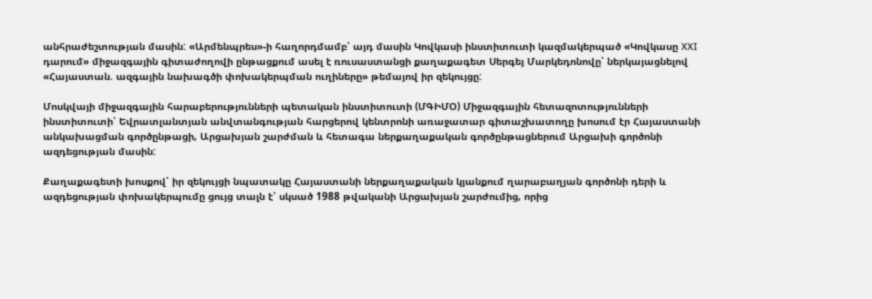անհրաժեշտության մասին: «Արմենպրես»-ի հաղորդմամբ՝ այդ մասին Կովկասի ինստիտուտի կազմակերպած «Կովկասը XXI դարում» միջազգային գիտաժողովի ընթացքում ասել է ռուսաստանցի քաղաքագետ Սերգեյ Մարկեդոնովը՝ ներկայացնելով «Հայաստան. ազգային նախագծի փոխակերպման ուղիները» թեմայով իր զեկույցը:

Մոսկվայի միջազգային հարաբերությունների պետական ինստիտուտի (ՄԳԻՄՕ) Միջազգային հետազոտությունների ինստիտուտի՝ Եվրատլանտյան անվտանգության հարցերով կենտրոնի առաջատար գիտաշխատողը խոսում էր Հայաստանի անկախացման գործընթացի, Արցախյան շարժման և հետագա ներքաղաքական գործընթացներում Արցախի գործոնի ազդեցության մասին:

Քաղաքագետի խոսքով՝ իր զեկույցի նպատակը Հայաստանի ներքաղաքական կյանքում ղարաբաղյան գործոնի դերի և ազդեցության փոխակերպումը ցույց տալն է՝ սկսած 1988 թվականի Արցախյան շարժումից, որից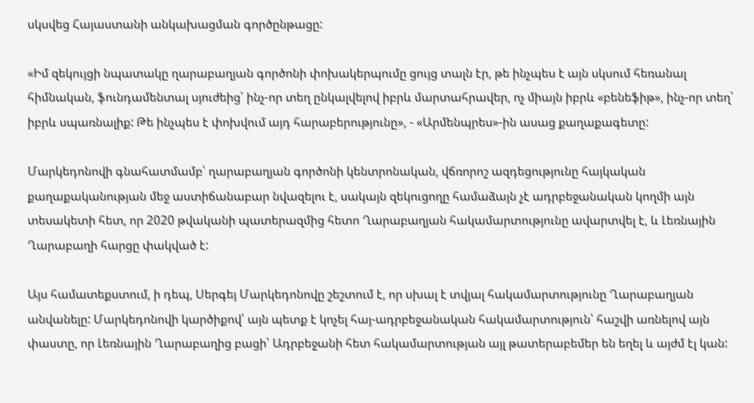սկսվեց Հայաստանի անկախացման գործընթացը:

«Իմ զեկույցի նպատակը ղարաբաղյան գործոնի փոխակերպումը ցույց տալն էր, թե ինչպես է այն սկսում հեռանալ հիմնական, ֆունդամենտալ սյուժեից՝ ինչ-որ տեղ ընկալվելով իբրև մարտահրավեր, ոչ միայն իբրև «բենեֆիթ», ինչ-որ տեղ՝ իբրև սպառնալիք: Թե ինչպես է փոխվում այդ հարաբերությունը», - «Արմենպրես»-ին ասաց քաղաքագետը:

Մարկեդոնովի գնահատմամբ՝ ղարաբաղյան գործոնի կենտրոնական, վճռորոշ ազդեցությունը հայկական քաղաքականության մեջ աստիճանաբար նվազելու է, սակայն զեկուցողը համաձայն չէ ադրբեջանական կողմի այն տեսակետի հետ, որ 2020 թվականի պատերազմից հետո Ղարաբաղյան հակամարտությունը ավարտվել է, և Լեռնային Ղարաբաղի հարցը փակված է:

Այս համատեքստում, ի դեպ, Սերգեյ Մարկեդոնովը շեշտում է, որ սխալ է տվյալ հակամարտությունը Ղարաբաղյան անվանելը: Մարկեդոնովի կարծիքով՝ այն պետք է կոչել հայ-ադրբեջանական հակամարտություն՝ հաշվի առնելով այն փաստը, որ Լեռնային Ղարաբաղից բացի՝ Ադրբեջանի հետ հակամարտության այլ թատերաբեմեր են եղել և այժմ էլ կան: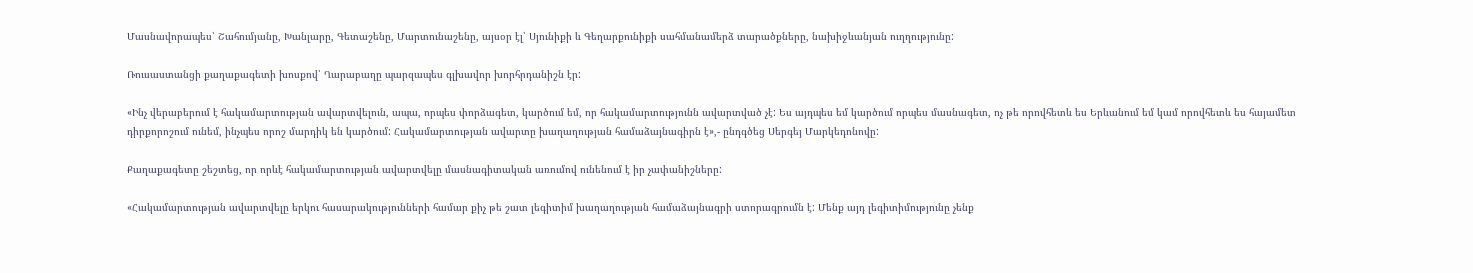Մասնավորապես՝ Շահումյանը, Խանլարը, Գետաշենը, Մարտունաշենը, այսօր էլ՝ Սյունիքի և Գեղարքունիքի սահմանամերձ տարածքները, նախիջևանյան ուղղությունը:

Ռուսաստանցի քաղաքագետի խոսքով՝ Ղարաբաղը պարզապես գլխավոր խորհրդանիշն էր:

«Ինչ վերաբերում է հակամարտության ավարտվելուն, ապա, որպես փորձագետ, կարծում եմ, որ հակամարտությունն ավարտված չէ: Ես այդպես եմ կարծում որպես մասնագետ, ոչ թե որովհետև ես Երևանում եմ կամ որովհետև ես հայամետ դիրքորոշում ունեմ, ինչպես որոշ մարդիկ են կարծում: Հակամարտության ավարտը խաղաղության համաձայնագիրն է»,- ընդգծեց Սերգեյ Մարկեդոնովը:

Քաղաքագետը շեշտեց, որ որևէ հակամարտության ավարտվելը մասնագիտական առումով ունենում է իր չափանիշները:

«Հակամարտության ավարտվելը երկու հասարակությունների համար քիչ թե շատ լեգիտիմ խաղաղության համաձայնագրի ստորագրումն է: Մենք այդ լեգիտիմությունը չենք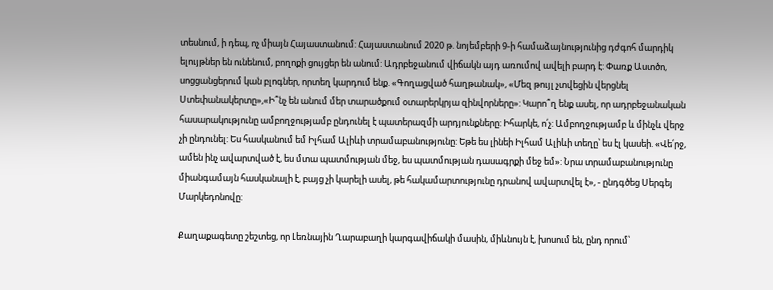տեսնում, ի դեպ, ոչ միայն Հայաստանում: Հայաստանում 2020 թ. նոյեմբերի 9-ի համաձայնությունից դժգոհ մարդիկ ելույթներ են ունենում, բողոքի ցույցեր են անում: Ադրբեջանում վիճակն այդ առումով ավելի բարդ է: Փառք Աստծո, սոցցանցերում կան բլոգներ, որտեղ կարդում ենք. «Գողացված հաղթանակ», «Մեզ թույլ չտվեցին վերցնել Ստեփանակերտը»,«Ի՞նչ են անում մեր տարածքում օտարերկրյա զինվորները»: Կարո՞ղ ենք ասել, որ ադրբեջանական հասարակությունը ամբողջությամբ ընդունել է պատերազմի արդյունքները: Իհարկե, ո՛չ: Ամբողջությամբ և մինչև վերջ չի ընդունել: Ես հասկանում եմ Իլհամ Ալիևի տրամաբանությունը: Եթե ես լինեի Իլհամ Ալիևի տեղը՝ ես էլ կասեի. «Վե՛րջ, ամեն ինչ ավարտված է, ես մտա պատմության մեջ, ես պատմության դասագրքի մեջ եմ»: Նրա տրամաբանությունը միանգամայն հասկանալի է, բայց չի կարելի ասել, թե հակամարտությունը դրանով ավարտվել է», - ընդգծեց Սերգեյ Մարկեդոնովը:

Քաղաքագետը շեշտեց, որ Լեռնային Ղարաբաղի կարգավիճակի մասին, միևնույն է, խոսում են, ընդ որում՝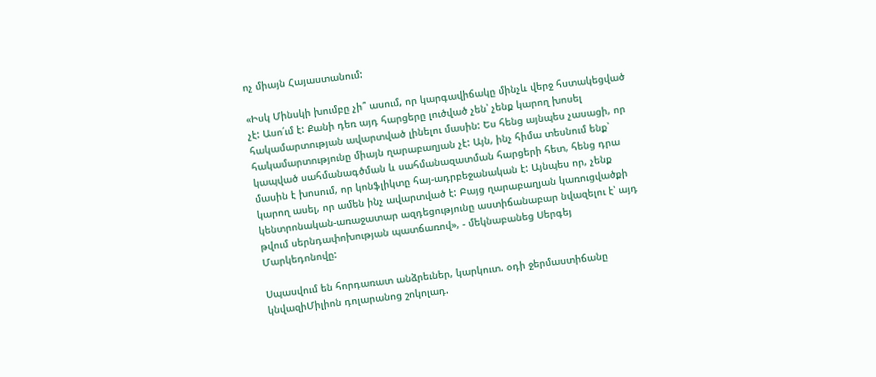ոչ միայն Հայաստանում:

«Իսկ Մինսկի խումբը չի՞ ասում, որ կարգավիճակը մինչև վերջ հստակեցված չէ: Ասո՛ւմ է: Քանի դեռ այդ հարցերը լուծված չեն՝ չենք կարող խոսել հակամարտության ավարտված լինելու մասին: Ես հենց այնպես չասացի, որ հակամարտությունը միայն ղարաբաղյան չէ: Այն, ինչ հիմա տեսնում ենք՝ կապված սահմանագծման և սահմանազատման հարցերի հետ, հենց դրա մասին է խոսում, որ կոնֆլիկտը հայ-ադրբեջանական է: Այնպես որ, չենք կարող ասել, որ ամեն ինչ ավարտված է: Բայց ղարաբաղյան կառուցվածքի կենտրոնական-առաջատար ազդեցությունը աստիճանաբար նվազելու է՝ այդ թվում սերնդափոխության պատճառով», - մեկնաբանեց Սերգեյ Մարկեդոնովը:

Սպասվում են հորդառատ անձրեւներ, կարկուտ. օդի ջերմաստիճանը կնվազիՄիլիոն դոլարանոց շոկոլադ.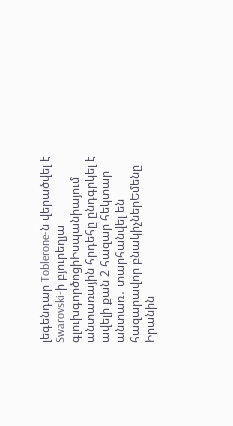լեգենդար Toblerone-ն վերածվել է Swarovski-ի բյուրեղյա գլուխգործոցիԻսպանիայում անտառային հրդեհը ընդգրկել է ավելի քան 2 հազար հեկտար անտառ․ տարհանվել են հազարավոր բնակիչներԵմենը Իրանին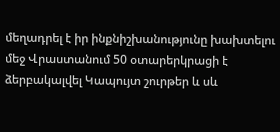մեղադրել է իր ինքնիշխանությունը խախտելու մեջ Վրաստանում 50 օտարերկրացի է ձերբակալվել Կապույտ շուրթեր և սև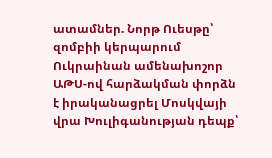ատամներ. Նորթ Ուեսթը՝ զոմբիի կերպարում Ուկրաինան ամենախոշոր ԱԹՍ-ով հարձակման փորձն է իրականացրել Մոսկվայի վրա Խուլիգանության դեպք՝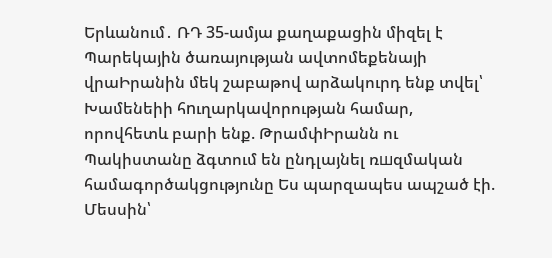Երևանում․ ՌԴ 35-ամյա քաղաքացին միզել է Պարեկային ծառայության ավտոմեքենայի վրաԻրանին մեկ շաբաթով արձակուրդ ենք տվել՝ Խամենեիի հnւղարկավորության համար, որովհետև բարի ենք. ԹրամփԻրանն ու Պակիստանը ձգտում են ընդլայնել ռшզմական համագործակցությունը Ես պարզապես ապշած էի. Մեսսին՝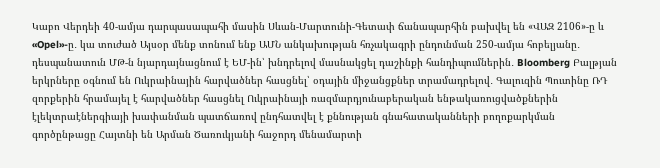Կաբո Վերդեի 40-ամյա դարպասապահի մասին Սևան-Մարտունի-Գետափ ճանապարհին բախվել են «ՎԱԶ 2106»-ը և «Opel»-ը․ կա տուժած Այսօր մենք տոնում ենք ԱՄՆ անկախության հռչակագրի ընդունման 250-ամյա հոբելյանը․ դեսպանատուն ՄԹ-ն նյարդայնացնում է ԵՄ-ին՝ խնդրելով մասնակցել դաշինքի հանդիպումներին․ Bloomberg Բալթյան երկրները օգնում են Ուկրաինային հարվածներ հասցնել՝ օդային միջանցքներ տրամադրելով․ Գալուզին Պուտինը ՌԴ զորքերին հրամայել է հարվածներ հասցնել Ուկրաինայի ռազմարդյունաբերական ենթակառուցվածքներին էլեկտրաէներգիայի խափանման պատճառով ընդհատվել է քննության գնահատականների բողոքարկման գործընթացը Հայտնի են Արման Ծառուկյանի հաջորդ մենամարտի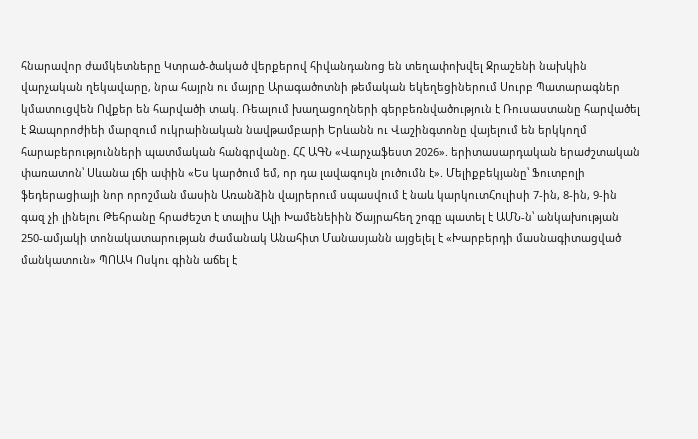հնարավոր ժամկետները Կտրած-ծակած վերքերով հիվանդանոց են տեղափոխվել Ջրաշենի նախկին վարչական ղեկավարը, նրա հայրն ու մայրը Արագածոտնի թեմական եկեղեցիներում Սուրբ Պատարագներ կմատուցվեն Ովքեր են հարվածի տակ. Ռեալում խաղացողների գերբեռնվածություն է Ռուսաստանը հարվածել է Զապորոժիեի մարզում ուկրաինական նավթամբարի Երևանն ու Վաշինգտոնը վայելում են երկկողմ հարաբերությունների պատմական հանգրվանը. ՀՀ ԱԳՆ «Վարչաֆեստ 2026». երիտասարդական երաժշտական փառատոն՝ Սևանա լճի ափին «Ես կարծում եմ, որ դա լավագույն լուծումն է». Մելիքբեկյանը՝ Ֆուտբոլի ֆեդերացիայի նոր որոշման մասին Առանձին վայրերում սպասվում է նաև կարկուտՀուլիսի 7-ին, 8-ին, 9-ին գազ չի լինելու Թեհրանը հրաժեշտ է տալիս Ալի Խամենեիին Ծայրահեղ շոգը պատել է ԱՄՆ-ն՝ անկախության 250-ամյակի տոնակատարության ժամանակ Անահիտ Մանասյանն այցելել է «Խարբերդի մասնագիտացված մանկատուն» ՊՈԱԿ Ոսկու գինն աճել է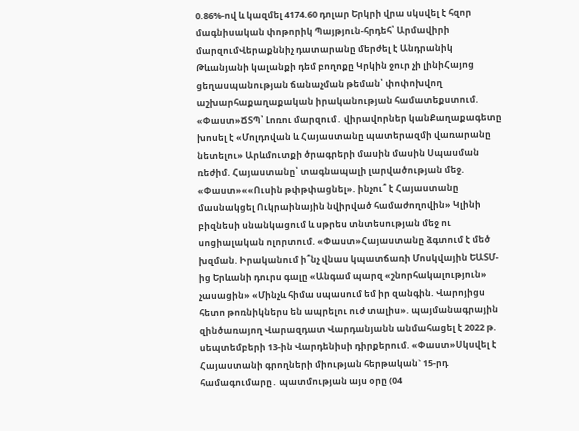0.86%-ով և կազմել 4174.60 դոլար Երկրի վրա սկսվել է հզոր մագնիսական փոթորիկ Պայթյուն-հրդեհ՝ Արմավիրի մարզումՎերաքննիչ դատարանը մերժել է Անդրանիկ Թևանյանի կալանքի դեմ բողոքը Կրկին ջուր չի լինիՀայոց ցեղասպանության ճանաչման թեման՝ փոփոխվող աշխարհաքաղաքական իրականության համատեքստում. «Փաստ»ՃՏՊ՝ Լոռու մարզում․ վիրավորներ կանՔաղաքագետը խոսել է «Մոլդովան և Հայաստանը պատերազմի վառարանը նետելու» Արևմուտքի ծրագրերի մասին մասին Սպասման ռեժիմ. Հայաստանը՝ տագնապալի լարվածության մեջ. «Փաստ»««Ուսին թփթփացնել». ինչու՞ է Հայաստանը մասնակցել Ուկրաինային նվիրված համաժողովին» Կլինի բիզնեսի սնանկացում և սթրես տնտեսության մեջ ու սոցիալական ոլորտում. «Փաստ»Հայաստանը ձգտում է մեծ խզման. Իրականում ի՞նչ վնաս կպատճառի Մոսկվային ԵԱՏՄ-ից Երևանի դուրս գալը «Անգամ պարզ «շնորհակալություն» չասացին» «Մինչև հիմա սպասում եմ իր զանգին. Վարոյիցս հետո թոռնիկներս են ապրելու ուժ տալիս». պայմանագրային զինծառայող Վարազդատ Վարդանյանն անմահացել է 2022 թ. սեպտեմբերի 13-ին Վարդենիսի դիրքերում. «Փաստ»Սկսվել է Հայաստանի գրողների միության հերթական` 15-րդ համագումարը․ պատմության այս օրը (04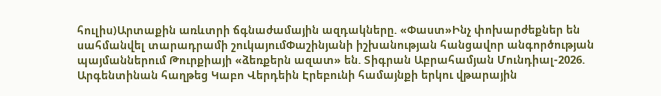հուլիս)Արտաքին առևտրի ճգնաժամային ազդակները. «Փաստ»Ինչ փոխարժեքներ են սահմանվել տարադրամի շուկայումՓաշինյանի իշխանության հանցավոր անգործության պայմաններում Թուրքիայի «ձեռքերն ազատ» են. Տիգրան Աբրահամյան Մունդիալ-2026. Արգենտինան հաղթեց Կաբո Վերդեին Էրեբունի համայնքի երկու վթարային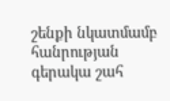շենքի նկատմամբ հանրության գերակա շահ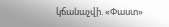կճանաչվի. «Փաստ»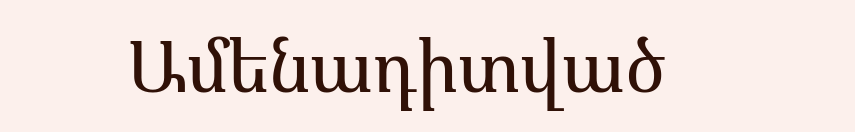Ամենադիտված